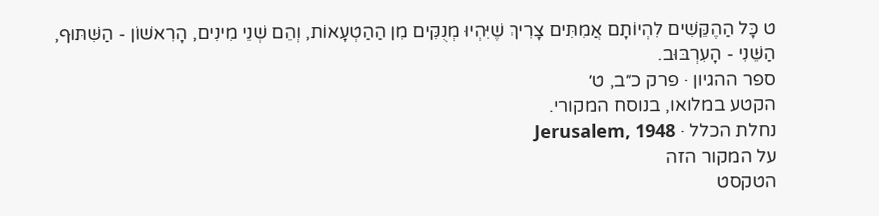ט כָּל הַהֶקֵּשִׁים לִהְיוֹתָם אֲמִתִּים צָרִיךְ שֶׁיִּהְיוּ מְנֻקִּים מִן הַהַטְעָאוֹת, וְהֵם שְׁנֵי מִינִים, הָרִאשׁוֹן - הַשִּׁתּוּף, הַשֵּׁנִי - הָעִרְבּוּב.
ספר ההגיון · פרק כ״ב, ט׳
הקטע במלואו, בנוסח המקורי.
נחלת הכלל · Jerusalem, 1948
על המקור הזה
הטקסט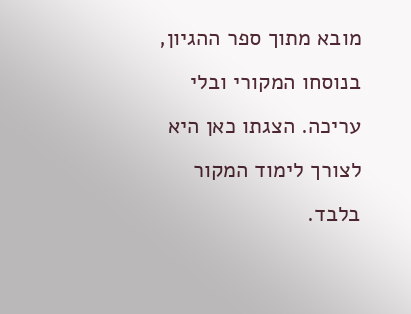מובא מתוך ספר ההגיון, בנוסחו המקורי ובלי עריכה. הצגתו כאן היא לצורך לימוד המקור בלבד.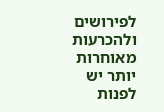לפירושים ולהכרעות מאוחרות יותר יש לפנות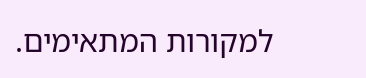למקורות המתאימים.